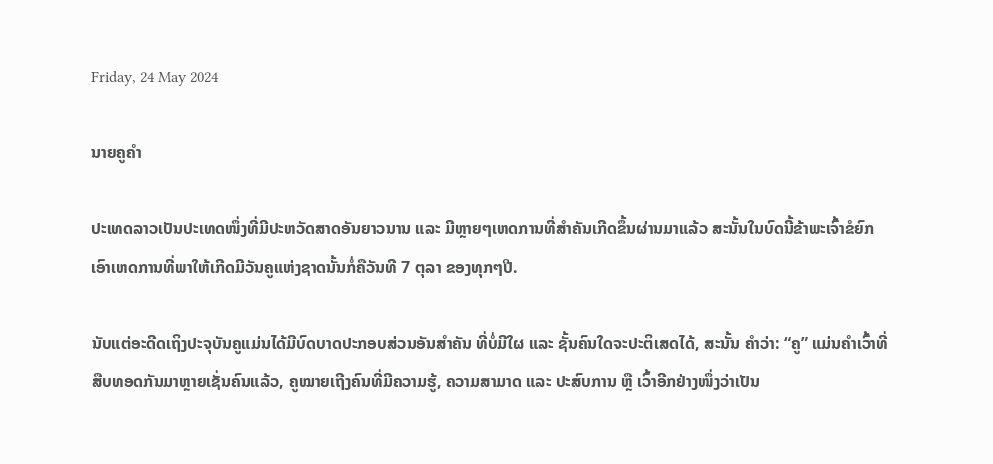Friday, 24 May 2024

ນາຍຄູຄໍາ

ປະເທດລາວເປັນປະເທດໜຶ່ງທີ່ມີປະຫວັດສາດອັນຍາວນານ ແລະ ມີຫຼາຍໆເຫດການທີ່ສໍາຄັນເກີດຂຶ້ນຜ່ານມາແລ້ວ ສະນັ້ນໃນບົດນີ້ຂ້າພະເຈົ້າຂໍຍົກເອົາເຫດການທີ່ພາໃຫ້ເກີດມີວັນຄູແຫ່ງຊາດນັ້ນກໍ່ຄືວັນທີ 7 ຕຸລາ ຂອງທຸກໆປີ.

ນັບແຕ່ອະດີດເຖິງປະຈຸບັນຄູແມ່ນໄດ້ມີບົດບາດປະກອບສ່ວນອັນສຳຄັນ ທີ່ບໍ່ມີໃຜ ແລະ ຊັ້ນຄົນໃດຈະປະຕິເສດໄດ້, ສະນັ້ນ ຄຳວ່າ: “ຄູ” ແມ່ນຄຳເວົ້າທີ່ສືບທອດກັນມາຫຼາຍເຊັ່ນຄົນແລ້ວ, ຄູໝາຍເຖີງຄົນທີ່ມີຄວາມຮູ້, ຄວາມສາມາດ ແລະ ປະສົບການ ຫຼື ເວົ້າອີກຢ່າງໜຶ່ງວ່າເປັນ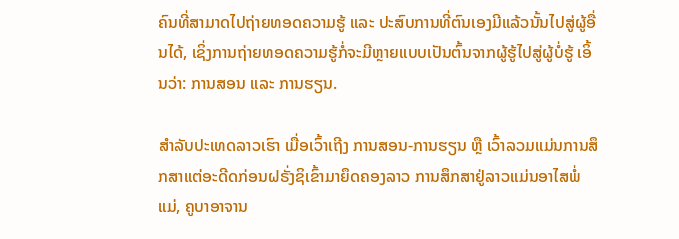ຄົນທີ່ສາມາດໄປຖ່າຍທອດຄວາມຮູ້ ແລະ ປະສົບການທີ່ຕົນເອງມີແລ້ວນັ້ນໄປສູ່ຜູ້ອື່ນໄດ້, ເຊິ່ງການຖ່າຍທອດຄວາມຮູ້ກໍ່ຈະມີຫຼາຍແບບເປັນຕົ້ນຈາກຜູ້ຮູ້ໄປສູ່ຜູ້ບໍ່ຮູ້ ເອິ້ນວ່າ: ການສອນ ແລະ ການຮຽນ.

ສຳລັບປະເທດລາວເຮົາ ເມື່ອເວົ້າເຖີງ ການສອນ-ການຮຽນ ຫຼື ເວົ້າລວມແມ່ນການສຶກສາແຕ່ອະດີດກ່ອນຝຣັ່ງຊິເຂົ້າມາຍຶດຄອງລາວ ການສຶກສາຢູ່ລາວແມ່ນອາໄສພໍ່ແມ່, ຄູບາອາຈານ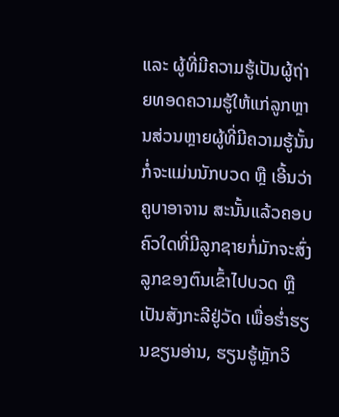ແລະ ຜູ້ທີ່ມີຄວາມຮູ້ເປັນຜູ້ຖ່າຍທອດຄວາມຮູ້ໃຫ້ແກ່ລູກຫຼານສ່ວນຫຼາຍຜູ້ທີ່ມີຄວາມຮູ້ນັ້ນກໍ່ຈະແມ່ນນັກບວດ ຫຼື ເອີ້ນວ່າຄູບາອາຈານ ສະນັ້ນແລ້ວຄອບຄົວໃດທີ່ມີລູກຊາຍກໍ່ມັກຈະສົ່ງລູກຂອງຕົນເຂົ້າໄປບວດ ຫຼື ເປັນສັງກະລີຢູ່ວັດ ເພື່ອຮໍ່າຮຽນຂຽນອ່ານ, ຮຽນຮູ້ຫຼັກວິ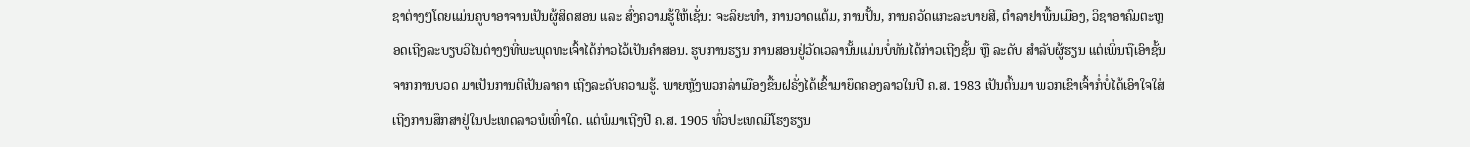ຊາຕ່າງໆໂດຍແມ່ນຄູບາອາຈານເປັນຜູ້ສິດສອນ ແລະ ສົ່ງຄວາມຮູ້ໃຫ້ເຊັ່ນ: ຈະລິຍະທຳ, ການວາດແຕ້ມ, ການປັ້ນ, ການຄວັດແກະລະບາຍສີ, ຕໍາລາຢາພື້ນເມືອງ, ວິຊາອາຄົມຕະຫຼອດເຖີງລະບຽບວິໄນຕ່າງໆທີ່ພະພຸດທະເຈົ້າໄດ້ກ່າວໄວ້ເປັນຄຳສອນ. ຮູບການຮຽນ ການສອນຢູ່ວັດເວລານັ້ນແມ່ນບໍ່ທັນໄດ້ກ່າວເຖີງຊັ້ນ ຫຼື ລະດັບ ສຳລັບຜູ້ຮຽນ ແຕ່ເພິ່ນຖືເອົາຊັ້ນຈາກການບວດ ມາເປັນການຕີເປັນລາຄາ ເຖີງລະດັບຄວາມຮູ້. ພາຍຫຼັງພວກລ່າເມືອງຂື້ນຝຣັ່ງໄດ້ເຂົ້າມາຍຶດຄອງລາວໃນປີ ຄ.ສ. 1983 ເປັນຕົ້ນມາ ພວກເຂົາເຈົ້າກໍ່ບໍ່ໄດ້ເອົາໃຈໃສ່ເຖີງການສຶກສາຢູ່ໃນປະເທດລາວພໍເທົ່າໃດ. ແຕ່ພໍມາເຖີງປີ ຄ.ສ. 1905 ທົ່ວປະເທດມີໂຮງຮຽນ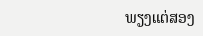ພຽງແຕ່ສອງ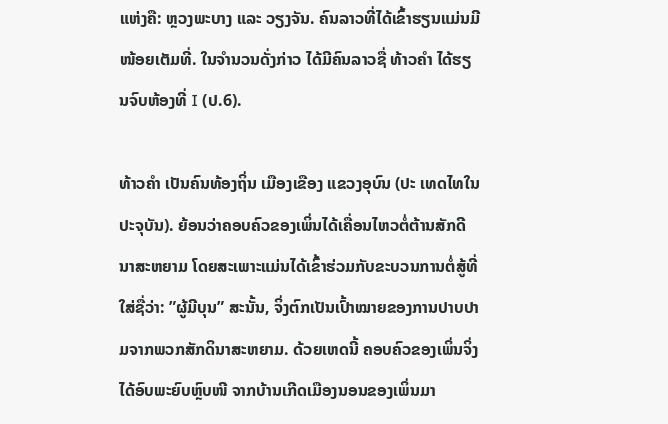ແຫ່ງຄື: ຫຼວງພະບາງ ແລະ ວຽງຈັນ. ຄົນລາວທີ່ໄດ້ເຂົ້າຮຽນແມ່ນມີໜ້ອຍເຕັມທີ່. ໃນຈຳນວນດັ່ງກ່າວ ໄດ້ມີຄົນລາວຊື່ ທ້າວຄຳ ໄດ້ຮຽນຈົບຫ້ອງທີ່ I (ປ.6).

ທ້າວຄຳ ເປັນຄົນທ້ອງຖິ່ນ ເມືອງເຂືອງ ແຂວງອຸບົນ (ປະ ເທດໄທໃນປະຈຸບັນ). ຍ້ອນວ່າຄອບຄົວຂອງເພິ່ນໄດ້ເຄື່ອນໄຫວຕໍ່ຕ້ານສັກດີນາສະຫຍາມ ໂດຍສະເພາະແມ່ນໄດ້ເຂົ້າຮ່ວມກັບຂະບວນການຕໍ່ສູ້ທີ່ໃສ່ຊື່ວ່າ: ”ຜູ້ມີບຸນ” ສະນັ້ນ, ຈິ່ງຕົກເປັນເປົ້າໝາຍຂອງການປາບປາມຈາກພວກສັກດິນາສະຫຍາມ. ດ້ວຍເຫດນີ້ ຄອບຄົວຂອງເພິ່ນຈິ່ງໄດ້ອົບພະຍົບຫຼົບໜີ ຈາກບ້ານເກີດເມືອງນອນຂອງເພິ່ນມາ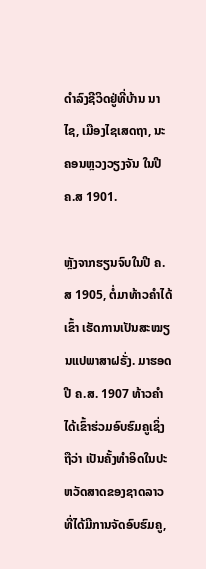ດຳລົງຊີວິດຢູ່ທີ່ບ້ານ ນາໄຊ, ເມືອງໄຊເສດຖາ, ນະຄອນຫຼວງວຽງຈັນ ໃນປີ ຄ.ສ 1901.

ຫຼັງຈາກຮຽນຈົບໃນປີ ຄ.ສ 1905, ຕໍ່ມາທ້າວຄໍາໄດ້ເຂົ້າ ເຮັດການເປັນສະໝຽນແປພາສາຝຣັ່ງ. ມາຮອດປີ ຄ.ສ. 1907 ທ້າວຄຳໄດ້ເຂົ້າຮ່ວມອົບຮົມຄູເຊິ່ງຖືວ່າ ເປັນຄັ້ງທຳອິດໃນປະຫວັດສາດຂອງຊາດລາວ ທີ່ໄດ້ມີການຈັດອົບຮົມຄູ,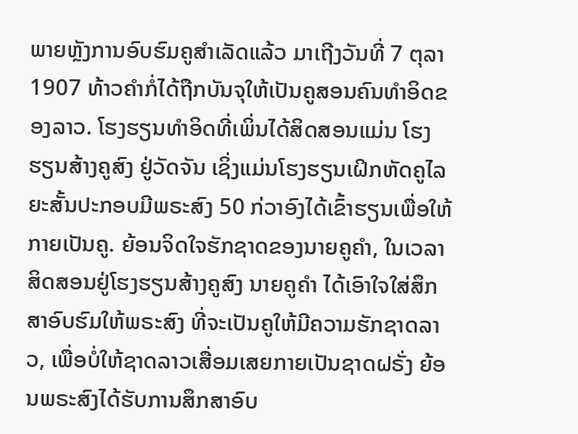ພາຍຫຼັງການອົບຮົມຄູສຳເລັດແລ້ວ ມາເຖີງວັນທີ່ 7 ຕຸລາ 1907 ທ້າວຄຳກໍ່ໄດ້ຖືກບັນຈຸໃຫ້ເປັນຄູສອນຄົນທໍາອິດຂອງລາວ. ໂຮງຮຽນທຳອິດທີ່ເພິ່ນໄດ້ສິດສອນແມ່ນ ໂຮງຮຽນສ້າງຄູສົງ ຢູ່ວັດຈັນ ເຊິ່ງແມ່ນໂຮງຮຽນເຝິກຫັດຄູໄລຍະສັ້ນປະກອບມີພຣະສົງ 50 ກ່ວາອົງໄດ້ເຂົ້າຮຽນເພື່ອໃຫ້ກາຍເປັນຄູ. ຍ້ອນຈິດໃຈຮັກຊາດຂອງນາຍຄູຄຳ, ໃນເວລາສິດສອນຢູ່ໂຮງຮຽນສ້າງຄູສົງ ນາຍຄູຄຳ ໄດ້ເອົາໃຈໃສ່ສຶກສາອົບຮົມໃຫ້ພຣະສົງ ທີ່ຈະເປັນຄູໃຫ້ມີຄວາມຮັກຊາດລາວ, ເພື່ອບໍ່ໃຫ້ຊາດລາວເສື່ອມເສຍກາຍເປັນຊາດຝຣັ່ງ ຍ້ອນພຣະສົງໄດ້ຮັບການສຶກສາອົບ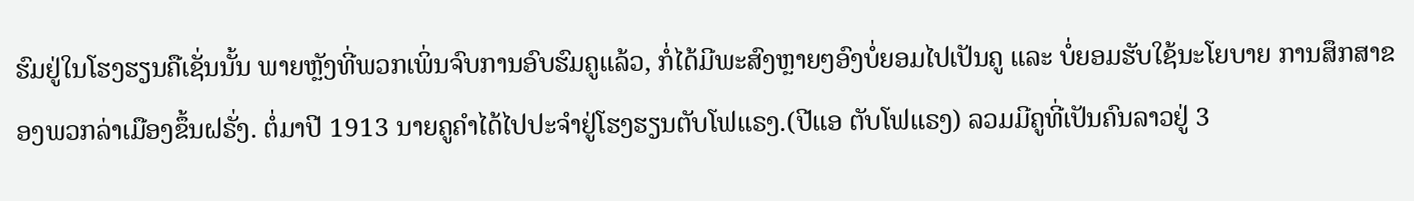ຮົມຢູ່ໃນໂຮງຮຽນຄືເຊັ່ນນັ້ນ ພາຍຫຼັງທີ່ພວກເພິ່ນຈົບການອົບຮົມຄູແລ້ວ, ກໍ່ໄດ້ມີພະສົງຫຼາຍໆອົງບໍ່ຍອມໄປເປັນຄູ ແລະ ບໍ່ຍອມຮັບໃຊ້ນະໂຍບາຍ ການສຶກສາຂອງພວກລ່າເມືອງຂຶ້ນຝຣັ່ງ. ຕໍ່ມາປີ 1913 ນາຍຄູຄໍາໄດ້ໄປປະຈຳຢູ່ໂຮງຮຽນຕັບໂຟແຣງ.(ປີແອ ຕັບໂຟແຣງ) ລວມມີຄູທີ່ເປັນຄົນລາວຢູ່ 3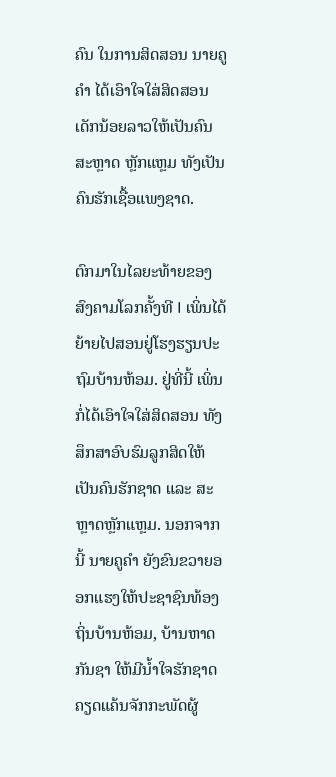ຄົນ ໃນການສິດສອນ ນາຍຄູຄໍາ ໄດ້ເອົາໃຈໃສ່ສິດສອນເດັກນ້ອຍລາວໃຫ້ເປັນຄົນສະຫຼາດ ຫຼັກແຫຼມ ທັງເປັນຄົນຮັກເຊື້ອແພງຊາດ.

ຕົກມາໃນໄລຍະທ້າຍຂອງສົງຄາມໂລກຄັ້ງທີ I ເພິ່ນໄດ້ຍ້າຍໄປສອນຢູ່ໂຮງຮຽນປະຖົມບ້ານຫ້ອມ. ຢູ່ທີ່ນີ້ ເພິ່ນກໍ່ໄດ້ເອົາໃຈໃສ່ສິດສອນ ທັງສຶກສາອົບຮົມລູກສິດໃຫ້ເປັນຄົນຮັກຊາດ ແລະ ສະຫຼາດຫຼັກແຫຼມ. ນອກຈາກນີ້ ນາຍຄູຄຳ ຍັງຂົນຂວາຍອອກແຮງໃຫ້ປະຊາຊົນທ້ອງຖິ່ນບ້ານຫ້ອມ, ບ້ານຫາດກັນຊາ ໃຫ້ມີນ້ຳໃຈຮັກຊາດ ຄຽດແຄ້ນຈັກກະພັດຜູ້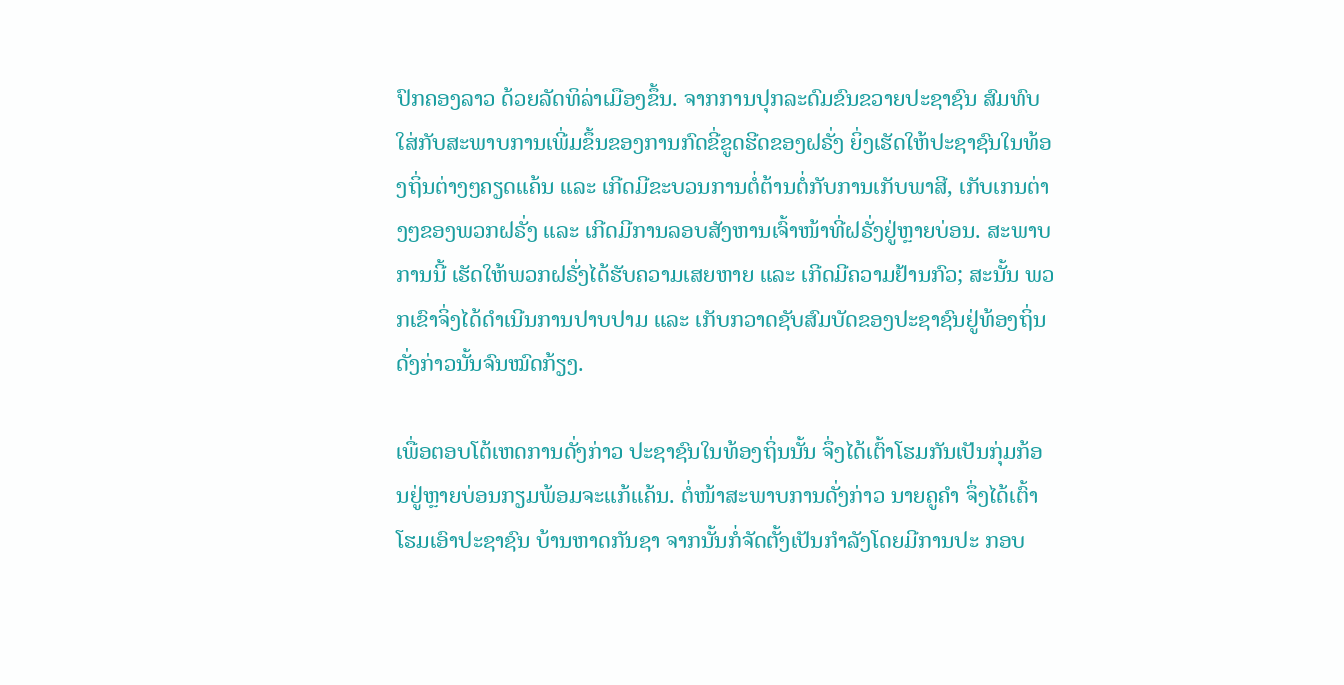ປົກຄອງລາວ ດ້ວຍລັດທິລ່າເມືອງຂຶ້ນ. ຈາກການປຸກລະດົມຂົນຂວາຍປະຊາຊົນ ສົມທົບໃສ່ກັບສະພາບການເພີ່ມຂຶ້ນຂອງການກົດຂີ່ຂູດຮີດຂອງຝຣັ່ງ ຍິ່ງເຮັດໃຫ້ປະຊາຊົນໃນທ້ອງຖິ່ນຕ່າງໆຄຽດແຄ້ນ ແລະ ເກີດມີຂະບວນການຕໍ່ຕ້ານຕໍ່ກັບການເກັບພາສີ, ເກັບເກນຕ່າງໆຂອງພວກຝຣັ່ງ ແລະ ເກີດມີການລອບສັງຫານເຈົ້າໜ້າທີ່ຝຣັ່ງຢູ່ຫຼາຍບ່ອນ. ສະພາບການນີ້ ເຮັດໃຫ້ພວກຝຣັ່ງໄດ້ຮັບຄວາມເສຍຫາຍ ແລະ ເກີດມີຄວາມຢ້ານກົວ; ສະນັ້ນ ພວກເຂົາຈິ່ງໄດ້ດຳເນີນການປາບປາມ ແລະ ເກັບກວາດຊັບສົມບັດຂອງປະຊາຊົນຢູ່ທ້ອງຖິ່ນດັ່ງກ່າວນັ້ນຈົນໝົດກ້ຽງ.

ເພື່ອຕອບໂຕ້ເຫດການດັ່ງກ່າວ ປະຊາຊົນໃນທ້ອງຖິ່ນນັ້ນ ຈຶ່ງໄດ້ເຕົ້າໂຮມກັນເປັນກຸ່ມກ້ອນຢູ່ຫຼາຍບ່ອນກຽມພ້ອມຈະແກ້ແຄ້ນ. ຕໍ່ໜ້າສະພາບການດັ່ງກ່າວ ນາຍຄູຄຳ ຈຶ່ງໄດ້ເຕົ້າໂຮມເອົາປະຊາຊົນ ບ້ານຫາດກັນຊາ ຈາກນັ້ນກໍ່ຈັດຕັ້ງເປັນກຳລັງໂດຍມີການປະ ກອບ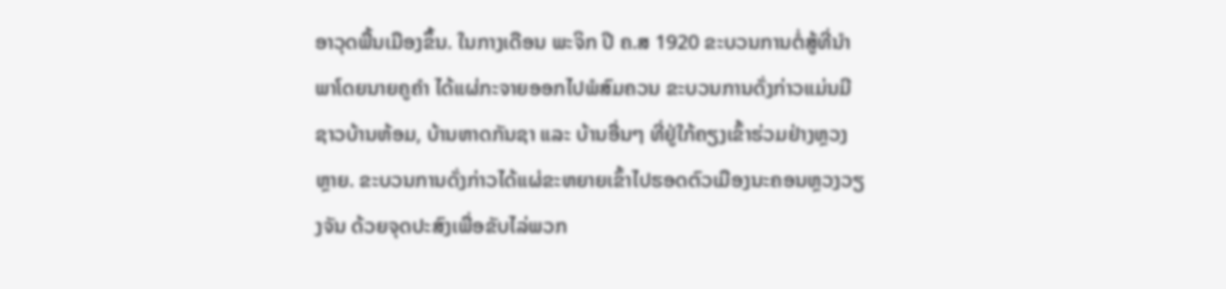ອາວຸດພື້ນເມືອງຂຶ້ນ. ໃນກາງເດືອນ ພະຈິກ ປີ ຄ.ສ 1920 ຂະບວນການຕໍ່ສູ້ທີ່ນຳພາໂດຍນາຍຄູຄຳ ໄດ້ແຜ່ກະຈາຍອອກໄປພໍສົມຄວນ ຂະບວນການດັ່ງກ່າວແມ່ນມີຊາວບ້ານຫ້ອມ, ບ້ານຫາດກັນຊາ ແລະ ບ້ານອື່ນໆ ທີ່ຢູ່ໃກ້ຄຽງເຂົ້າຮ່ວມຢ່າງຫຼວງຫຼາຍ. ຂະບວນການດັ່ງກ່າວໄດ້ແຜ່ຂະຫຍາຍເຂົ້າໄປຮອດຕົວເມືອງນະຄອນຫຼວງວຽງຈັນ ດ້ວຍຈຸດປະສົງເພື່ອຂັບໄລ່ພວກ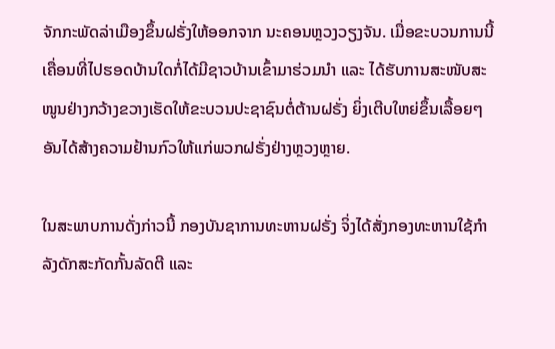ຈັກກະພັດລ່າເມືອງຂຶ້ນຝຣັ່ງໃຫ້ອອກຈາກ ນະຄອນຫຼວງວຽງຈັນ. ເມື່ອຂະບວນການນີ້ເຄື່ອນທີ່ໄປຮອດບ້ານໃດກໍ່ໄດ້ມີຊາວບ້ານເຂົ້າມາຮ່ວມນໍາ ແລະ ໄດ້ຮັບການສະໜັບສະໜູນຢ່າງກວ້າງຂວາງເຮັດໃຫ້ຂະບວນປະຊາຊົນຕໍ່ຕ້ານຝຣັ່ງ ຍິ່ງເຕີບໃຫຍ່ຂຶ້ນເລື້ອຍໆ ອັນໄດ້ສ້າງຄວາມຢ້ານກົວໃຫ້ແກ່ພວກຝຣັ່ງຢ່າງຫຼວງຫຼາຍ.

ໃນສະພາບການດັ່ງກ່າວນີ້ ກອງບັນຊາການທະຫານຝຣັ່ງ ຈິ່ງໄດ້ສັ່ງກອງທະຫານໃຊ້ກໍາລັງດັກສະກັດກັ້ນລັດຕີ ແລະ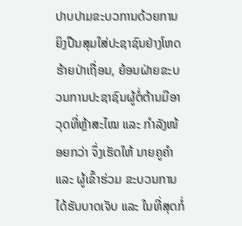ປາບປາມຂະບວການດ້ວຍການຍິງປືນສຸມໃສ່ປະຊາຊົນຢ່າງໂຫດຮ້າຍປ່າເຖື່ອນ, ຍ້ອນຝ່າຍຂະບວນການປະຊາຊົນຜູ້ຕໍ່ຕ້ານມີອາວຸດທີ່ຫຼ້າສະໄໝ ແລະ ກຳລັງໜ້ອຍກວ່າ ຈຶ່ງເຮັດໃຫ້ ນາຍຄູຄຳ ແລະ ຜູ້ເຂົ້າຮ່ວມ ຂະບວນການໄດ້ຮັບບາດເຈັບ ແລະ ໃນທີ່ສຸດກໍ່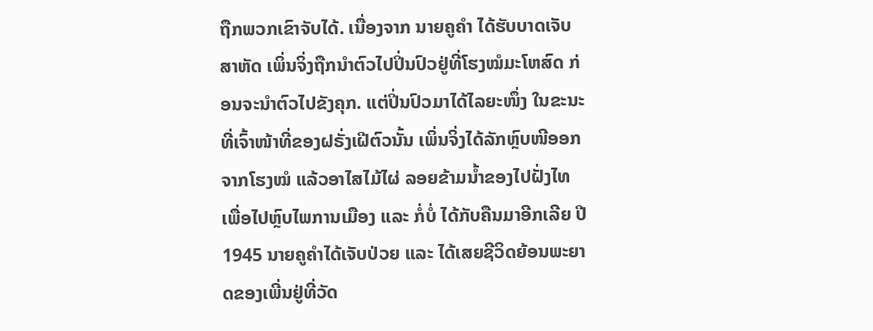ຖືກພວກເຂົາຈັບໄດ້. ເນື່ອງຈາກ ນາຍຄູຄຳ ໄດ້ຮັບບາດເຈັບສາຫັດ ເພິ່ນຈິ່ງຖືກນຳຕົວໄປປິ່ນປົວຢູ່ທີ່ໂຮງໝໍມະໂຫສົດ ກ່ອນຈະນຳຕົວໄປຂັງຄຸກ. ແຕ່ປິ່ນປົວມາໄດ້ໄລຍະໜຶ່ງ ໃນຂະນະທີ່ເຈົ້າໜ້າທີ່ຂອງຝຣັ່ງເຝີຕົວນັ້ນ ເພິ່ນຈິ່ງໄດ້ລັກຫຼົບໜີອອກຈາກໂຮງໝໍ ແລ້ວອາໄສໄມ້ໄຜ່ ລອຍຂ້າມນ້ຳຂອງໄປຝັ່ງໄທເພື່ອໄປຫຼົບໄພການເມືອງ ແລະ ກໍ່ບໍ່ ໄດ້ກັບຄືນມາອີກເລີຍ ປີ 1945 ນາຍຄູຄຳໄດ້ເຈັບປ່ວຍ ແລະ ໄດ້ເສຍຊີວິດຍ້ອນພະຍາດຂອງເພີ່ນຢູ່ທີ່ວັດ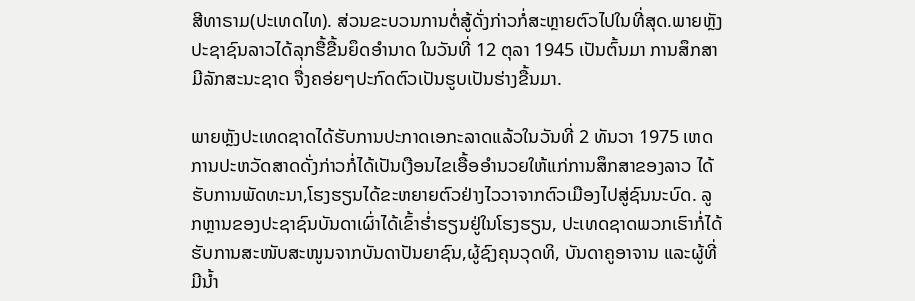ສີທາຣາມ(ປະເທດໄທ). ສ່ວນຂະບວນການຕໍ່ສູ້ດັ່ງກ່າວກໍ່ສະຫຼາຍຕົວໄປໃນທີ່ສຸດ.ພາຍຫຼັງປະຊາຊົນລາວໄດ້ລຸກຮື້ຂື້ນຍຶດອຳນາດ ໃນວັນທີ່ 12 ຕຸລາ 1945 ເປັນຕົ້ນມາ ການສຶກສາມີລັກສະນະຊາດ ຈື່ງຄອ່ຍໆປະກົດຕົວເປັນຮູບເປັນຮ່າງຂື້ນມາ.

ພາຍຫຼັງປະເທດຊາດໄດ້ຮັບການປະກາດເອກະລາດແລ້ວໃນວັນທີ່ 2 ທັນວາ 1975 ເຫດການປະຫວັດສາດດັ່ງກ່າວກໍ່ໄດ້ເປັນເງືອນໄຂເອື້ອອຳນວຍໃຫ້ແກ່ການສຶກສາຂອງລາວ ໄດ້ຮັບການພັດທະນາ,ໂຮງຮຽນໄດ້ຂະຫຍາຍຕົວຢ່າງໄວວາຈາກຕົວເມືອງໄປສູ່ຊົນນະບົດ. ລູກຫຼານຂອງປະຊາຊົນບັນດາເຜົ່າໄດ້ເຂົ້າຮໍ່າຮຽນຢູ່ໃນໂຮງຮຽນ, ປະເທດຊາດພວກເຮົາກໍ່ໄດ້ຮັບການສະໜັບສະໜູນຈາກບັນດາປັນຍາຊົນ,ຜູ້ຊົງຄຸນວຸດທິ, ບັນດາຄູອາຈານ ແລະຜູ້ທີ່ມີນ້ຳ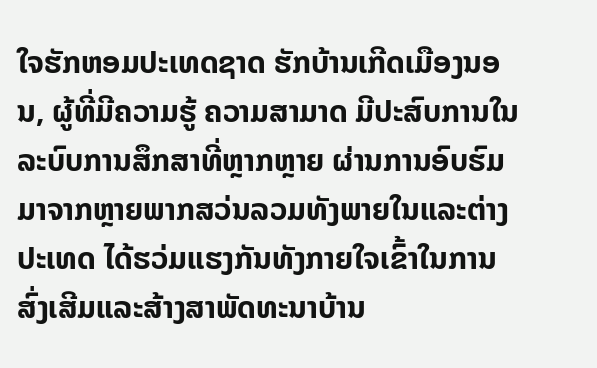ໃຈຮັກຫອມປະເທດຊາດ ຮັກບ້ານເກີດເມືອງນອນ, ຜູ້ທີ່ມີຄວາມຮູ້ ຄວາມສາມາດ ມີປະສົບການໃນລະບົບການສຶກສາທີ່ຫຼາກຫຼາຍ ຜ່ານການອົບຮົມມາຈາກຫຼາຍພາກສວ່ນລວມທັງພາຍໃນແລະຕ່າງປະເທດ ໄດ້ຮວ່ມແຮງກັນທັງກາຍໃຈເຂົ້າໃນການສົ່ງເສີມແລະສ້າງສາພັດທະນາບ້ານ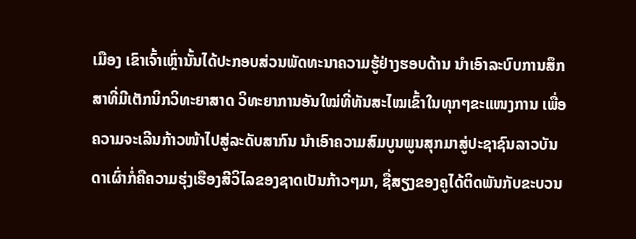ເມືອງ ເຂົາເຈົ້າເຫຼົ່ານັ້ນໄດ້ປະກອບສ່ວນພັດທະນາຄວາມຮູ້ຢ່າງຮອບດ້ານ ນຳເອົາລະບົບການສຶກສາທີ່ມີເຕັກນິກວິທະຍາສາດ ວິທະຍາການອັນໃໝ່ທີ່ທັນສະໄໝເຂົ້າໃນທຸກໆຂະແໜງການ ເພື່ອຄວາມຈະເລີນກ້າວໜ້າໄປສູ່ລະດັບສາກົນ ນຳເອົາຄວາມສົມບູນພູນສຸກມາສູ່ປະຊາຊົນລາວບັນດາເຜົ່າກໍ່ຄືຄວາມຮຸ່ງເຮືອງສີວິໄລຂອງຊາດເປັນກ້າວໆມາ, ຊື່ສຽງຂອງຄູໄດ້ຕິດພັນກັບຂະບວນ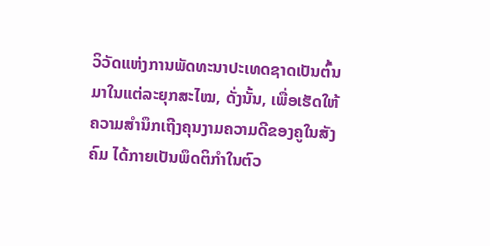ວິວັດແຫ່ງການພັດທະນາປະເທດຊາດເປັນຕົ້ນມາໃນແຕ່ລະຍຸກສະໄໝ, ດັ່ງນັ້ນ, ເພື່ອເຮັດໃຫ້ຄວາມສຳນຶກເຖີງຄຸນງາມຄວາມດີຂອງຄູໃນສັງຄົມ ໄດ້ກາຍເປັນພຶດຕິກຳໃນຕົວ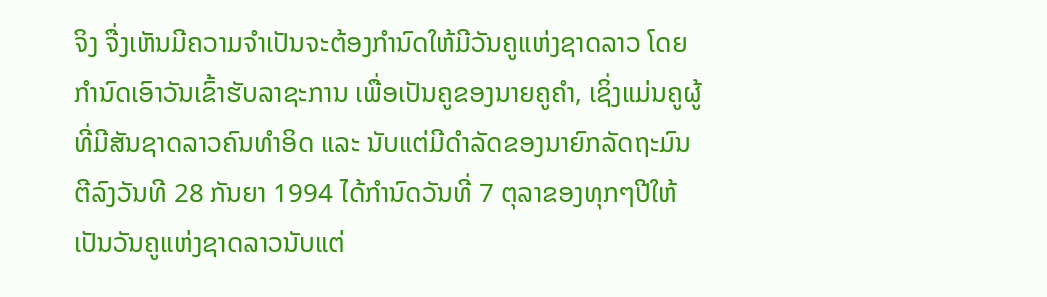ຈິງ ຈື່ງເຫັນມີຄວາມຈຳເປັນຈະຕ້ອງກຳນົດໃຫ້ມີວັນຄູແຫ່ງຊາດລາວ ໂດຍກຳນົດເອົາວັນເຂົ້າຮັບລາຊະການ ເພື່ອເປັນຄູຂອງນາຍຄູຄຳ, ເຊິ່ງແມ່ນຄູຜູ້ທີ່ມີສັນຊາດລາວຄົນທຳອິດ ແລະ ນັບແຕ່ມີດຳລັດຂອງນາຍົກລັດຖະມົນຕີລົງວັນທີ 28 ກັນຍາ 1994 ໄດ້ກຳນົດວັນທີ່ 7 ຕຸລາຂອງທຸກໆປີໃຫ້ເປັນວັນຄູແຫ່ງຊາດລາວນັບແຕ່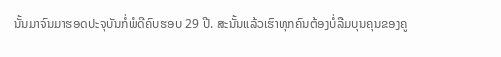ນັ້ນມາຈົນມາຮອດປະຈຸບັນກໍ່ພໍດີຄົບຮອບ 29 ປີ. ສະນັ້ນແລ້ວເຮົາທຸກຄົນຕ້ອງບໍ່ລືມບຸນຄຸນຂອງຄູ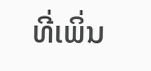ທີ່ເພິ່ນ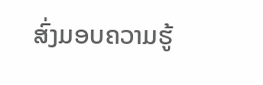ສົ່ງມອບຄວາມຮູ້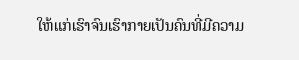ໃຫ້ແກ່ເຮົາຈົນເຮົາກາຍເປັນຄົນທີ່ມີຄວາມ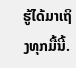ຮູ້ໄດ້ມາເຖິງທຸກມື້ນີ້.